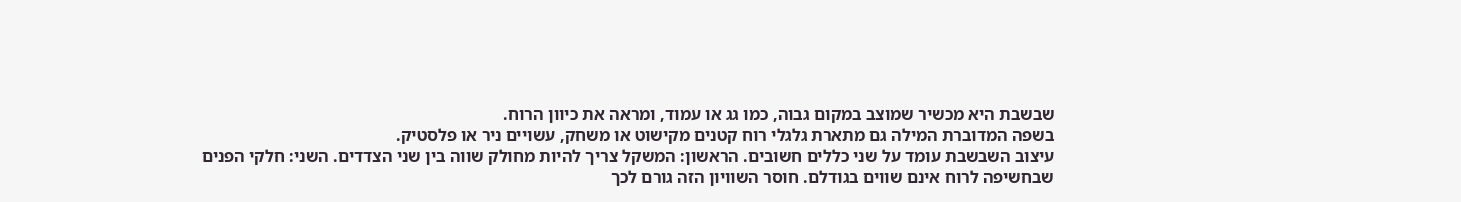שבשבת היא מכשיר שמוצב במקום גבוה, כמו גג או עמוד, ומראה את כיוון הרוח.
בשפה המדוברת המילה גם מתארת גלגלי רוח קטנים מקישוט או משחק, עשויים ניר או פלסטיק.
עיצוב השבשבת עומד על שני כללים חשובים. הראשון: המשקל צריך להיות מחולק שווה בין שני הצדדים. השני: חלקי הפנים שבחשיפה לרוח אינם שווים בגודלם. חוסר השוויון הזה גורם לכך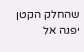שהחלק הקטן יפנה אל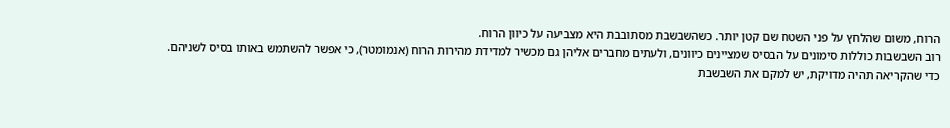הרוח, משום שהלחץ על פני השטח שם קטן יותר. כשהשבשבת מסתובבת היא מצביעה על כיוון הרוח.
רוב השבשבות כוללות סימונים על הבסיס שמציינים כיוונים, ולעתים מחברים אליהן גם מכשיר למדידת מהירות הרוח (אנמומטר), כי אפשר להשתמש באותו בסיס לשניהם.
כדי שהקריאה תהיה מדויקת, יש למקם את השבשבת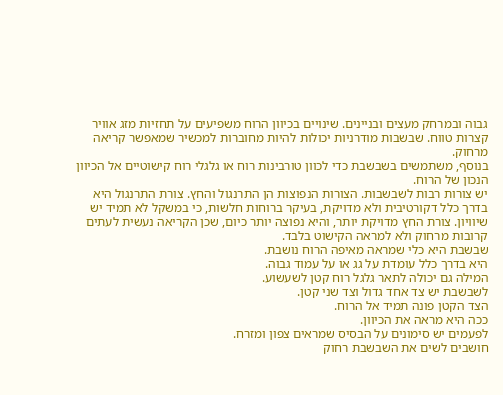גבוה ובמרחק מעצים ובניינים. שינויים בכיוון הרוח משפיעים על תחזיות מזג אוויר קצרות טווח. שבשבות מודרניות יכולות להיות מחוברות למכשיר שמאפשר קריאה מרחוק.
בנוסף, משתמשים בשבשבת כדי לכוון טורבינות רוח או גלגלי רוח קישוטיים אל הכיוון הנכון של הרוח.
יש צורות רבות לשבשבות. הצורות הנפוצות הן התרנגול והחץ. צורת התרנגול היא בדרך כלל דקורטיבית ולא מדויקת, בעיקר ברוחות חלשות, כי במשקל לא תמיד יש שיוויון. צורת החץ מדויקת יותר, והיא נפוצה יותר כיום, שכן הקריאה נעשית לעתים קרובות מרחוק ולא למראה הקישוט בלבד.
שבשבת היא כלי שמראה מאיפה הרוח נושבת.
היא בדרך כלל עומדת על גג או על עמוד גבוה.
המילה גם יכולה לתאר גלגל רוח קטן לשעשוע.
לשבשבת יש צד אחד גדול וצד שני קטן.
הצד הקטן פונה תמיד אל הרוח.
ככה היא מראה את הכיוון.
לפעמים יש סימונים על הבסיס שמראים צפון ומזרח.
חושבים לשים את השבשבת רחוק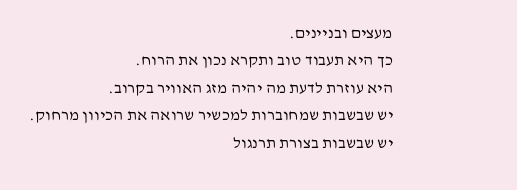מעצים ובניינים.
כך היא תעבוד טוב ותקרא נכון את הרוח.
היא עוזרת לדעת מה יהיה מזג האוויר בקרוב.
יש שבשבות שמחוברות למכשיר שרואה את הכיוון מרחוק.
יש שבשבות בצורת תרנגול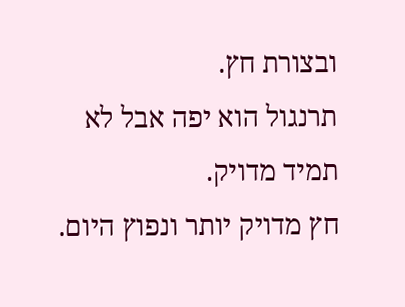ובצורת חץ.
תרנגול הוא יפה אבל לא תמיד מדויק.
חץ מדויק יותר ונפוץ היום.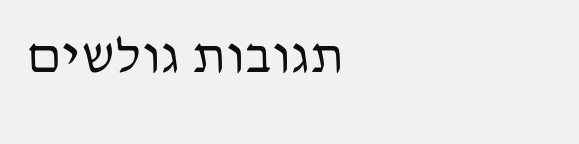תגובות גולשים